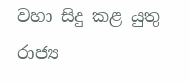වහා සිදු කළ යුතු රාජ්‍ය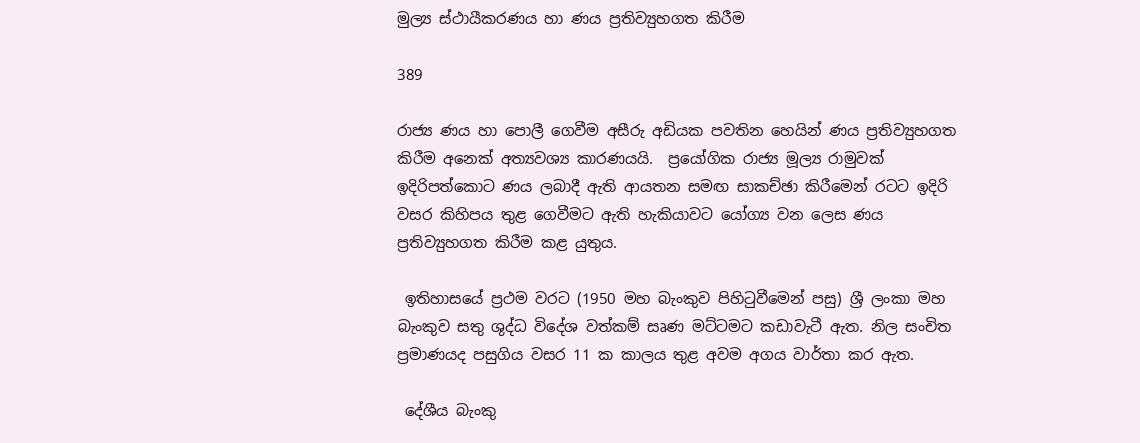මුල්‍ය ස්ථායීකරණය හා ණය ප්‍රතිව්‍යුහගත කිරීම

389

රාජ්‍ය ණය හා පොලී ගෙවීම අසීරු අඩියක පවතින හෙයින් ණය ප්‍රතිව්‍යුහගත කිරීම අනෙක් අත්‍යවශ්‍ය කාරණයයි.  ප්‍රයෝගික රාජ්‍ය මූල්‍ය රාමුවක් ඉදිරිපත්කොට ණය ලබාදී ඇති ආයතන සමඟ සාකච්ඡා කිරීමෙන් රටට ඉදිරි වසර කිහිපය තුළ ගෙවීමට ඇති හැකියාවට යෝග්‍ය වන ලෙස ණය ප්‍රතිව්‍යුහගත කිරීම කළ යුතුය.

 ඉතිහාසයේ ප්‍රථම වරට (1950 මහ බැංකුව පිහිටුවීමෙන් පසු) ශ්‍රී ලංකා මහ බැංකුව සතු ශුද්ධ විදේශ වත්කම් සෘණ මට්ටමට කඩාවැටී ඇත. නිල සංචිත ප්‍රමාණයද පසුගිය වසර 11 ක කාලය තුළ අවම අගය වාර්තා කර ඇත.

 දේශීය බැංකු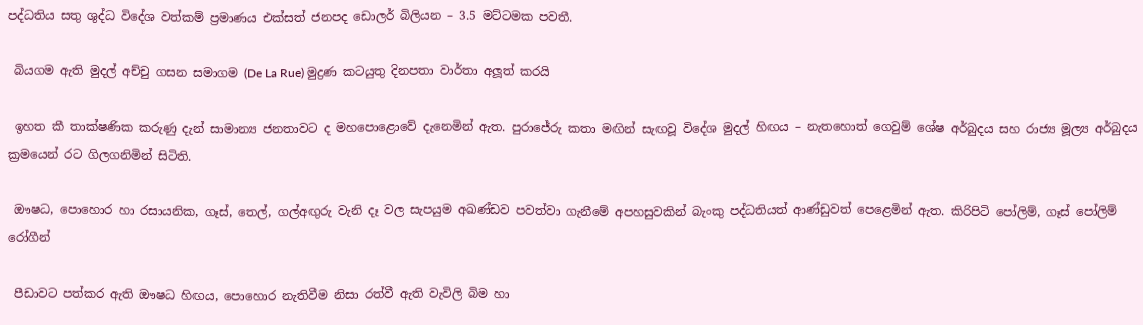පද්ධතිය සතු ශුද්ධ විදේශ වත්කම් ප්‍රමාණය එක්සත් ජනපද ඩොලර් බිලියන – 3.5 මට්ටමක පවතී.

 බියගම ඇති මුදල් අච්චු ගසන සමාගම (De La Rue) මුද්‍රණ කටයුතු දිනපතා වාර්තා අලූත් කරයි

 ඉහත කී තාක්ෂණික කරුණු දැන් සාමාන්‍ය ජනතාවට ද මහපොළොවේ දැනෙමින් ඇත. පුරාජේරු කතා මඟින් සැඟවූ විදේශ මුදල් හිඟය – නැතහොත් ගෙවුම් ශේෂ අර්බුදය සහ රාජ්‍ය මූල්‍ය අර්බුදය ක්‍රමයෙන් රට ගිලගනිමින් සිටිති.

 ඖෂධ, පොහොර හා රසායනික, ගෑස්, තෙල්, ගල්අඟුරු වැනි දෑ වල සැපයුම අඛණ්ඩව පවත්වා ගැනීමේ අපහසුවකින් බැංකු පද්ධතියත් ආණ්ඩුවත් පෙළෙමින් ඇත. කිරිපිටි පෝලිම්, ගෑස් පෝලිම් රෝගීන්

 පීඩාවට පත්කර ඇති ඖෂධ හිඟය, පොහොර නැතිවීම නිසා රත්වී ඇති වැවිලි බිම හා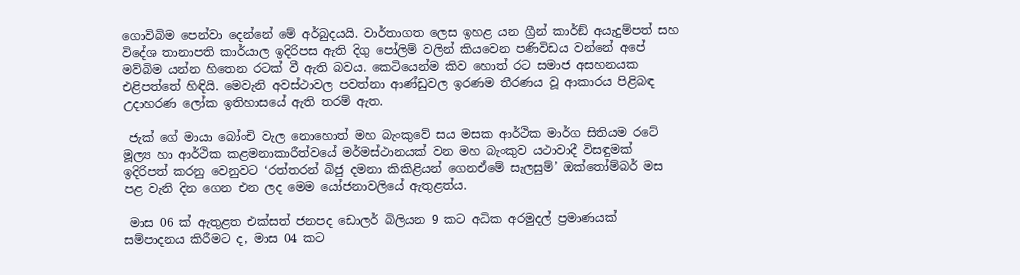ගොවිබිම පෙන්වා දෙන්නේ මේ අර්බුදයයි. වාර්තාගත ලෙස ඉහළ යන ග්‍රීන් කාර්ඞ් අයැදුම්පත් සහ විදේශ තානාපති කාර්යාල ඉදිරිපස ඇති දිගු පෝලිම් වලින් කියවෙන පණිවිඩය වන්නේ අපේ මව්බිම යන්න හිතෙන රටක් වී ඇති බවය. කෙටියෙන්ම කිව හොත් රට සමාජ අසහනයක එළිපත්තේ හිඳියි. මෙවැනි අවස්ථාවල පවත්නා ආණ්ඩුවල ඉරණම තීරණය වූ ආකාරය පිළිබඳ උදාහරණ ලෝක ඉතිහාසයේ ඇති තරම් ඇත.

 ජැක් ගේ මායා බෝංචි වැල නොහොත් මහ බැංකුවේ සය මසක ආර්ථික මාර්ග සිතියම රටේ මූල්‍ය හා ආර්ථික කළමනාකාරීත්වයේ මර්මස්ථානයක් වන මහ බැංකුව යථාවාදී විසඳුමක් ඉදිරිපත් කරනු වෙනුවට ‘රත්තරන් බිජු දමනා කිකිළියන් ගෙනඒමේ සැලසුම්’ ඔක්තෝම්බර් මස පළ වැනි දින ගෙන එන ලද මෙම යෝජනාවලියේ ඇතුළත්ය.

 මාස 06 ක් ඇතුළත එක්සත් ජනපද ඩොලර් බිලියන 9 කට අධික අරමුදල් ප්‍රමාණයක් සම්පාදනය කිරීමට ද, මාස 04 කට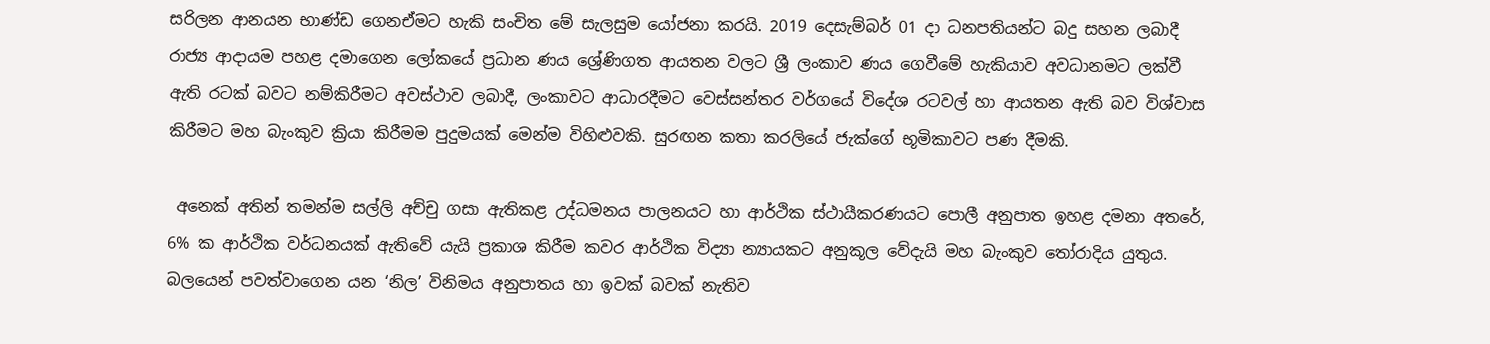සරිලන ආනයන භාණ්ඩ ගෙනඒමට හැකි සංචිත මේ සැලසුම යෝජනා කරයි. 2019 දෙසැම්බර් 01 දා ධනපතියන්ට බදු සහන ලබාදී රාජ්‍ය ආදායම පහළ දමාගෙන ලෝකයේ ප්‍රධාන ණය ශ්‍රේණිගත ආයතන වලට ශ්‍රී ලංකාව ණය ගෙවීමේ හැකියාව අවධානමට ලක්වී ඇති රටක් බවට නම්කිරීමට අවස්ථාව ලබාදී, ලංකාවට ආධාරදීමට වෙස්සන්තර වර්ගයේ විදේශ රටවල් හා ආයතන ඇති බව විශ්වාස කිරීමට මහ බැංකුව ක්‍රියා කිරීමම පුදුමයක් මෙන්ම විහිළුවකි. සුරඟන කතා කරලියේ ජැක්ගේ භූමිකාවට පණ දීමකි.

 අනෙක් අතින් තමන්ම සල්ලි අච්චු ගසා ඇතිකළ උද්ධමනය පාලනයට හා ආර්ථික ස්ථායීකරණයට පොලී අනුපාත ඉහළ දමනා අතරේ, 6% ක ආර්ථික වර්ධනයක් ඇතිවේ යැයි ප්‍රකාශ කිරීම කවර ආර්ථික විද්‍යා න්‍යායකට අනුකූල වේදැයි මහ බැංකුව තෝරාදිය යුතුය. බලයෙන් පවත්වාගෙන යන ‘නිල’ විනිමය අනුපාතය හා ඉවක් බවක් නැතිව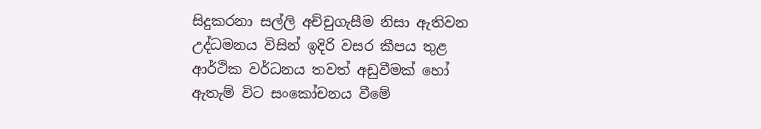සිදුකරනා සල්ලි අච්චුගැසීම නිසා ඇතිවන උද්ධමනය විසින් ඉදිරි වසර කීපය තුළ ආර්ථික වර්ධනය තවත් අඩුවීමක් හෝ ඇතැම් විට සංකෝචනය වීමේ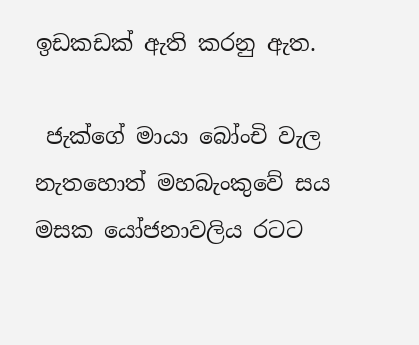ඉඩකඩක් ඇති කරනු ඇත.

 ජැක්ගේ මායා බෝංචි වැල නැතහොත් මහබැංකුවේ සය මසක යෝජනාවලිය රටට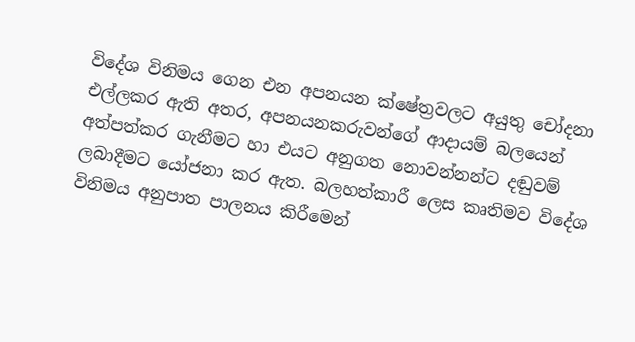විදේශ විනිමය ගෙන එන අපනයන ක්ෂේත්‍රවලට අයුතු චෝදනා එල්ලකර ඇති අතර, අපනයනකරුවන්ගේ ආදායම් බලයෙන් අත්පත්කර ගැනීමට හා එයට අනුගත නොවන්නන්ට දඬුවම් ලබාදීමට යෝජනා කර ඇත. බලහත්කාරී ලෙස කෘතිමව විදේශ විනිමය අනුපාත පාලනය කිරීමෙන්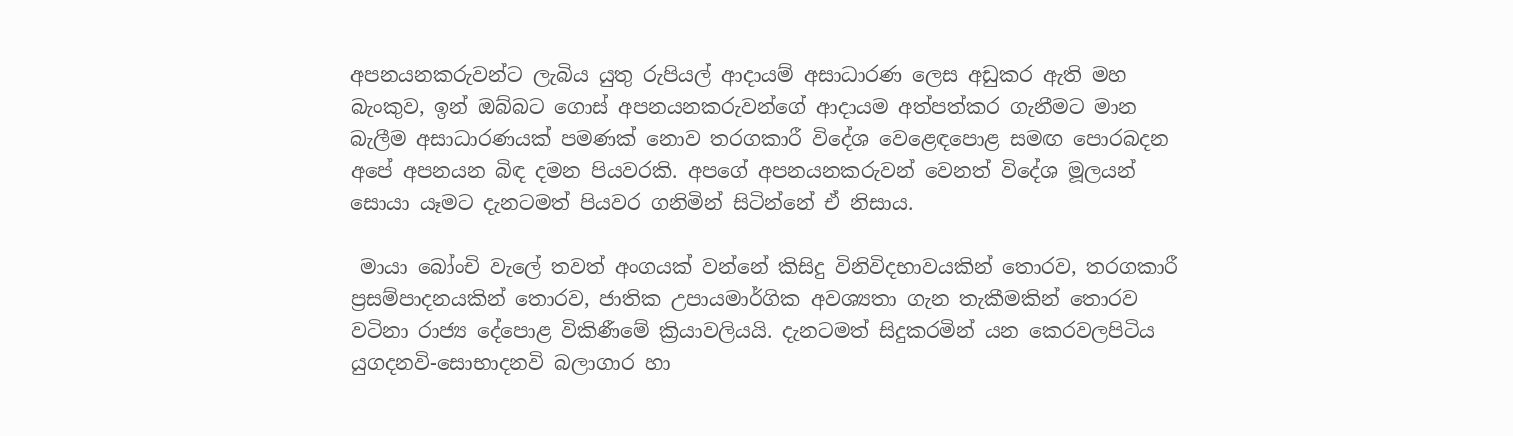අපනයනකරුවන්ට ලැබිය යුතු රුපියල් ආදායම් අසාධාරණ ලෙස අඩුකර ඇති මහ බැංකුව, ඉන් ඔබ්බට ගොස් අපනයනකරුවන්ගේ ආදායම අත්පත්කර ගැනීමට මාන බැලීම අසාධාරණයක් පමණක් නොව තරගකාරී විදේශ වෙළෙඳපොළ සමඟ පොරබදන අපේ අපනයන බිඳ දමන පියවරකි. අපගේ අපනයනකරුවන් වෙනත් විදේශ මූලයන් සොයා යෑමට දැනටමත් පියවර ගනිමින් සිටින්නේ ඒ නිසාය.

 මායා බෝංචි වැලේ තවත් අංගයක් වන්නේ කිසිදු විනිවිදභාවයකින් තොරව, තරගකාරී ප්‍රසම්පාදනයකින් තොරව, ජාතික උපායමාර්ගික අවශ්‍යතා ගැන තැකීමකින් තොරව වටිනා රාජ්‍ය දේපොළ විකිණීමේ ක්‍රියාවලියයි. දැනටමත් සිදුකරමින් යන කෙරවලපිටිය යුගදනවි-සොභාදනවි බලාගාර හා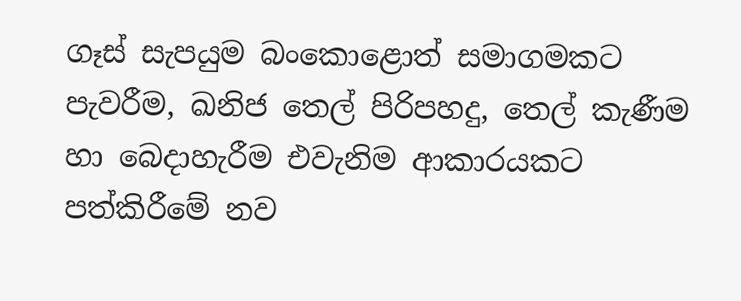ගෑස් සැපයුම බංකොළොත් සමාගමකට පැවරීම, ඛනිජ තෙල් පිරිපහදු, තෙල් කැණීම හා බෙදාහැරීම එවැනිම ආකාරයකට පත්කිරීමේ නව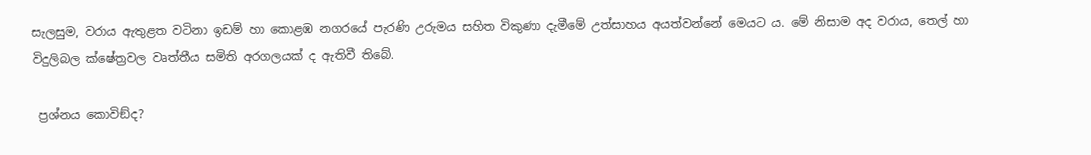සැලසුම, වරාය ඇතුළත වටිනා ඉඩම් හා කොළඹ නගරයේ පැරණි උරුමය සහිත විකුණා දැමීමේ උත්සාහය අයත්වන්නේ මෙයට ය. මේ නිසාම අද වරාය, තෙල් හා විදුලිබල ක්ෂේත්‍රවල වෘත්තීය සමිති අරගලයක් ද ඇතිවී තිබේ.

 ප්‍රශ්නය කොවිඞ්ද?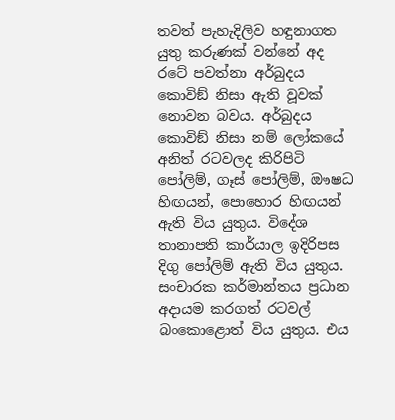තවත් පැහැදිලිව හඳුනාගත යුතු කරුණක් වන්නේ අද රටේ පවත්නා අර්බුදය කොවිඞ් නිසා ඇති වූවක් නොවන බවය. අර්බුදය කොවිඞ් නිසා නම් ලෝකයේ අනිත් රටවලද කිරිපිටි පෝලිම්, ගෑස් පෝලිම්, ඖෂධ හිඟයන්, පොහොර හිඟයන් ඇති විය යුතුය. විදේශ තානාපති කාර්යාල ඉදිරිපස දිගු පෝලිම් ඇති විය යුතුය. සංචාරක කර්මාන්තය ප්‍රධාන අදායම කරගත් රටවල් බංකොළොත් විය යුතුය. එය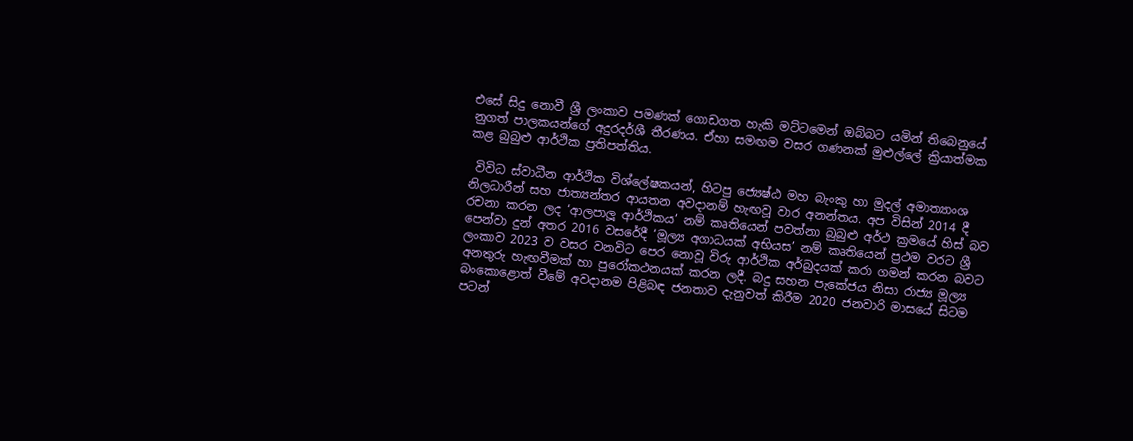එසේ සිදු නොවී ශ්‍රී ලංකාව පමණක් ගොඩගත හැකි මට්ටමෙන් ඔබ්බට යමින් තිබෙනුයේ නුගත් පාලකයන්ගේ අදුරදර්ශී තීරණය. ඒහා සමඟම වසර ගණනක් මුළුල්ලේ ක්‍රියාත්මක කළ බුබුළු ආර්ථික ප්‍රතිපත්තිය.

 විවිධ ස්වාධීන ආර්ථික විශ්ලේෂකයන්, හිටපු ජ්‍යෙෂ්ඨ මහ බැංකු හා මුදල් අමාත්‍යාංශ නිලධාරීන් සහ ජාත්‍යන්තර ආයතන අවදානම් හැඟවූ වාර අනන්තය. අප විසින් 2014 දී රචනා කරන ලද ‘ආලපාලූ ආර්ථිකය’ නම් කෘතියෙන් පවත්නා බුබුළු අර්ථ ක්‍රමයේ හිස් බව පෙන්වා දුන් අතර 2016 වසරේදී ‘මූල්‍ය අගාධයක් අභියස’ නම් කෘතියෙන් ප්‍රථම වරට ශ්‍රී ලංකාව 2023 ව වසර වනවිට පෙර නොවූ විරු ආර්ථික අර්බුදයක් කරා ගමන් කරන බවට අනතුරු හැඟවීමක් හා පුරෝකථනයක් කරන ලදී. බදු සහන පැකේජය නිසා රාජ්‍ය මූල්‍ය බංකොළොත් වීමේ අවදානම පිළිබඳ ජනතාව දැනුවත් කිරීම 2020 ජනවාරි මාසයේ සිටම පටන්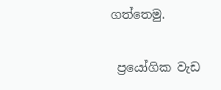ගත්තෙමු.

 ප්‍රයෝගික වැඩ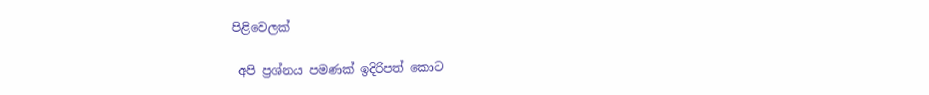පිළිවෙලක්

 අපි ප්‍රශ්නය පමණක් ඉදිරිපත් කොට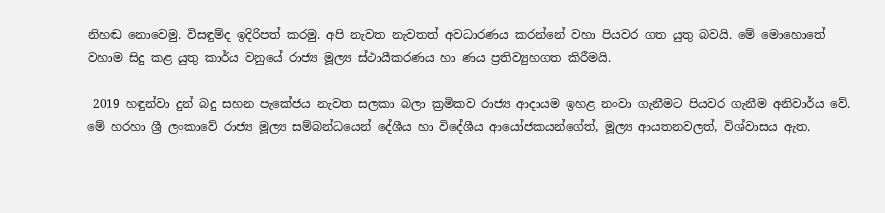නිහඬ නොවෙමු. විසඳුම්ද ඉදිරිපත් කරමු. අපි නැවත නැවතත් අවධාරණය කරන්නේ වහා පියවර ගත යුතු බවයි. මේ මොහොතේ වහාම සිදු කළ යුතු කාර්ය වනුයේ රාජ්‍ය මූල්‍ය ස්ථායීකරණය හා ණය ප්‍රතිව්‍යුහගත කිරීමයි.

 2019 හඳුන්වා දුන් බදු සහන පැකේජය නැවත සලකා බලා ක්‍රමිකව රාජ්‍ය ආදායම ඉහළ නංවා ගැනීමට පියවර ගැනීම අනිවාර්ය වේ. මේ හරහා ශ්‍රී ලංකාවේ රාජ්‍ය මූල්‍ය සම්බන්ධයෙන් දේශීය හා විදේශීය ආයෝජකයන්ගේත්, මූල්‍ය ආයතනවලත්, විශ්වාසය ඇත.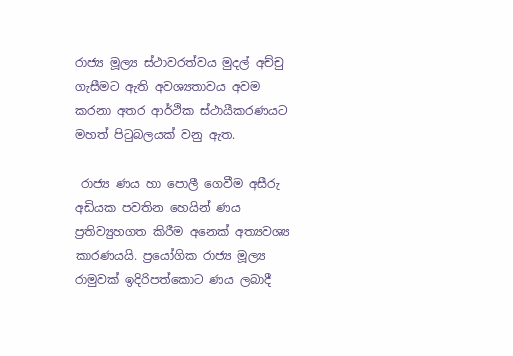රාජ්‍ය මූල්‍ය ස්ථාවරත්වය මුදල් අච්චු ගැසීමට ඇති අවශ්‍යතාවය අවම කරනා අතර ආර්ථික ස්ථායීකරණයට මහත් පිටුබලයක් වනු ඇත.

 රාජ්‍ය ණය හා පොලී ගෙවීම අසීරු අඩියක පවතින හෙයින් ණය ප්‍රතිව්‍යුහගත කිරීම අනෙක් අත්‍යවශ්‍ය කාරණයයි. ප්‍රයෝගික රාජ්‍ය මූල්‍ය රාමුවක් ඉදිරිපත්කොට ණය ලබාදී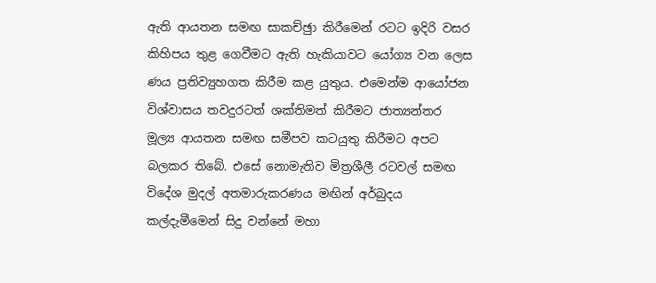ඇති ආයතන සමඟ සාකච්ඡුා කිරීමෙන් රටට ඉදිරි වසර කිහිපය තුළ ගෙවීමට ඇති හැකියාවට යෝග්‍ය වන ලෙස ණය ප්‍රතිව්‍යුහගත කිරීම කළ යුතුය. එමෙන්ම ආයෝජන විශ්වාසය තවදුරටත් ශක්තිමත් කිරීමට ජාත්‍යන්තර මූල්‍ය ආයතන සමඟ සමීපව කටයුතු කිරීමට අපට බලකර තිබේ. එසේ නොමැතිව මිත්‍රශීලී රටවල් සමඟ විදේශ මුදල් අතමාරුකරණය මඟින් අර්බුදය කල්දැමීමෙන් සිදු වන්නේ මහා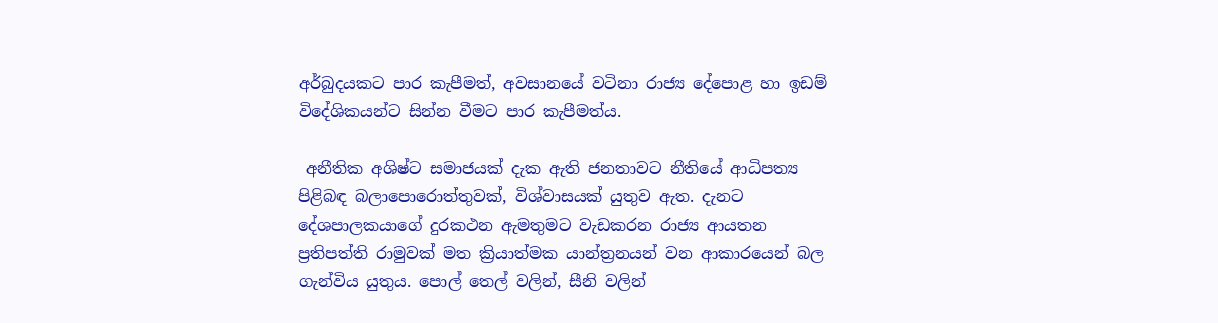අර්බුදයකට පාර කැපීමත්, අවසානයේ වටිනා රාජ්‍ය දේපොළ හා ඉඩම් විදේශිකයන්ට සින්න වීමට පාර කැපීමත්ය.

 අනීතික අශිෂ්ට සමාජයක් දැක ඇති ජනතාවට නීතියේ ආධිපත්‍ය පිළිබඳ බලාපොරොත්තුවක්, විශ්වාසයක් යුතුව ඇත. දැනට දේශපාලකයාගේ දුරකථන ඇමතුමට වැඩකරන රාජ්‍ය ආයතන ප්‍රතිපත්ති රාමුවක් මත ක්‍රියාත්මක යාන්ත්‍රනයන් වන ආකාරයෙන් බල ගැන්විය යුතුය. පොල් තෙල් වලින්, සීනි වලින්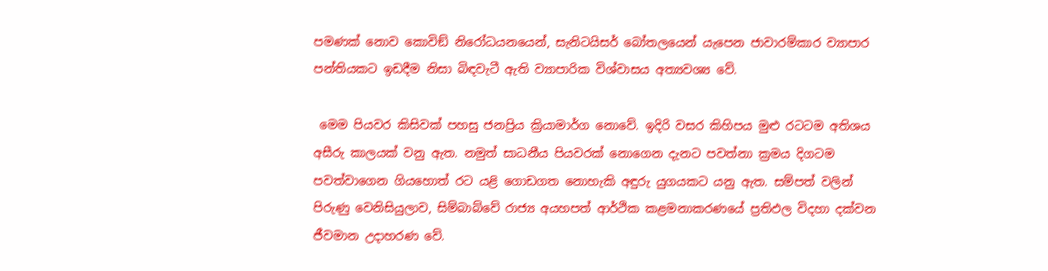පමණක් නොව කොවිඞ් නිරෝධයනයෙන්, සැනිටයිසර් බෝතලයෙන් යැපෙන ජාවාරම්කාර ව්‍යාපාර පන්තියකට ඉඩදීම නිසා බිඳවැටී ඇති ව්‍යාපාරික විශ්වාසය අත්‍යවශ්‍ය වේ.

 මෙම පියවර කිසිවක් පහසු ජනප්‍රිය ක්‍රියාමාර්ග නොවේ. ඉදිරි වසර කිහිපය මුළු රටටම අතිශය අසීරු කාලයක් වනු ඇත. නමුත් සාධනීය පියවරක් නොගෙන දැනට පවත්නා ක්‍රමය දිගටම පවත්වාගෙන ගියහොත් රට යළි ගොඩගත නොහැකි අඳුරු යුගයකට යනු ඇත. සම්පත් වලින් පිරුණු වෙනිසියුලාව, සිම්බාබ්වේ රාජ්‍ය අයහපත් ආර්ථික කළමනාකරණයේ ප්‍රතිඵල විදහා දක්වන ජීවමාන උදාහරණ වේ.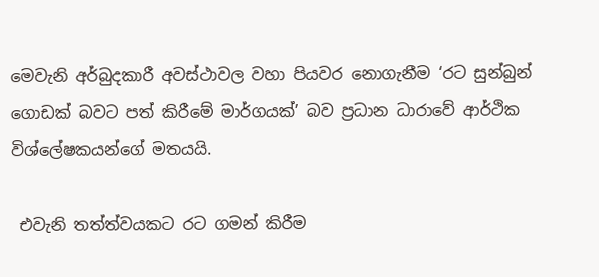මෙවැනි අර්බුදකාරී අවස්ථාවල වහා පියවර නොගැනීම ‘රට සුන්බුන් ගොඩක් බවට පත් කිරීමේ මාර්ගයක්’ බව ප්‍රධාන ධාරාවේ ආර්ථික විශ්ලේෂකයන්ගේ මතයයි.

 එවැනි තත්ත්වයකට රට ගමන් කිරීම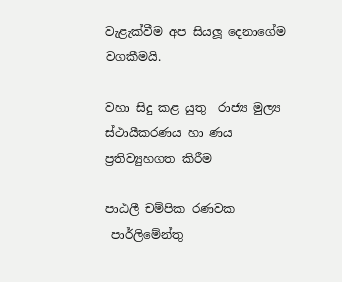වැළැක්වීම අප සියලූ දෙනාගේම වගකීමයි.

වහා සිදු කළ යුතු  රාජ්‍ය මුල්‍ය ස්ථායීකරණය හා ණය ප්‍රතිව්‍යුහගත කිරීම

පාඨලී චම්පික රණවක
 පාර්ලිමේන්තු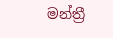මන්ත්‍රී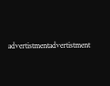advertistmentadvertistment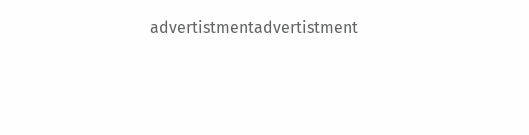advertistmentadvertistment